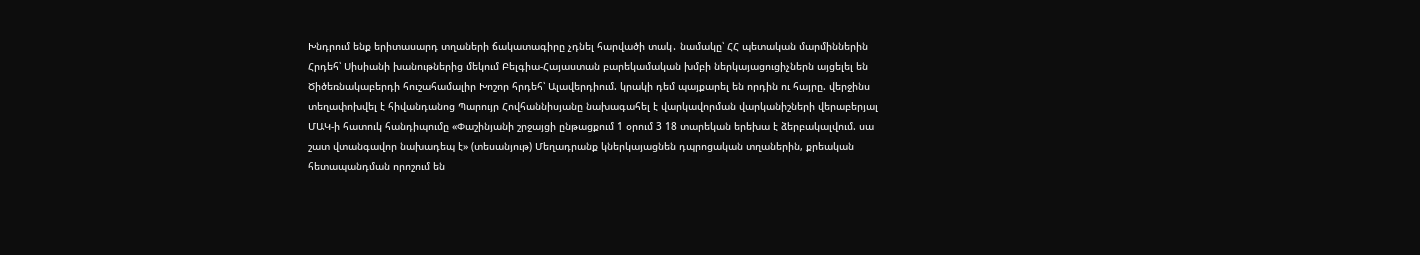Խնդրում ենք երիտասարդ տղաների ճակատագիրը չդնել հարվածի տակ․ նամակը՝ ՀՀ պետական մարմիններին Հրդեհ՝ Սիսիանի խանութներից մեկում Բելգիա-Հայաստան բարեկամական խմբի ներկայացուցիչներն այցելել են Ծիծեռնակաբերդի հուշահամալիր Խոշոր հրդեհ՝ Ալավերդիում. կրակի դեմ պայքարել են որդին ու հայրը. վերջինս տեղափոխվել է հիվանդանոց Պարույր Հովհաննիսյանը նախագահել է վարկավորման վարկանիշների վերաբերյալ ՄԱԿ-ի հատուկ հանդիպումը «Փաշինյանի շրջայցի ընթացքում 1 օրում 3 18 տարեկան երեխա է ձերբակալվում. սա շատ վտանգավոր նախադեպ է» (տեսանյութ) Մեղադրանք կներկայացնեն դպրոցական տղաներին, քրեական հետապանդման որոշում են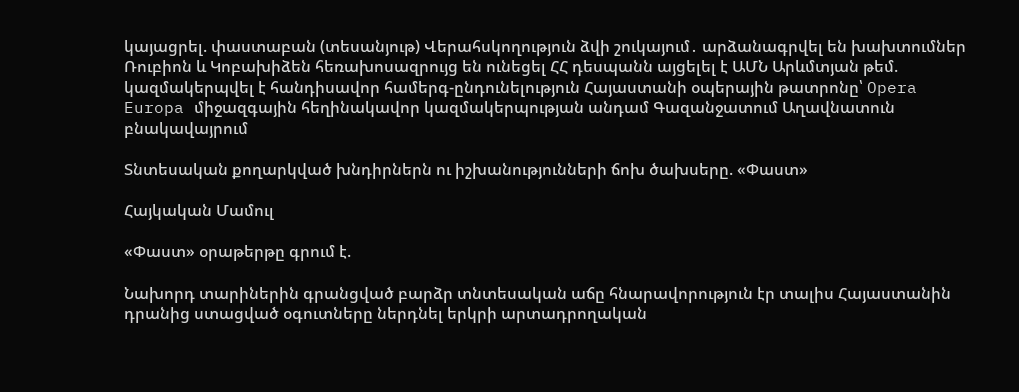կայացրել. փաստաբան (տեսանյութ) Վերահսկողություն ձվի շուկայում․ արձանագրվել են խախտումներ Ռուբիոն և Կոբախիձեն հեռախոսազրույց են ունեցել ՀՀ դեսպանն այցելել է ԱՄՆ Արևմտյան թեմ. կազմակերպվել է հանդիսավոր համերգ-ընդունելություն Հայաստանի օպերային թատրոնը՝ Opera Europa միջազգային հեղինակավոր կազմակերպության անդամ Գազանջատում Աղավնատուն բնակավայրում

Տնտեսական քողարկված խնդիրներն ու իշխանությունների ճոխ ծախսերը. «Փաստ»

Հայկական Մամուլ

«Փաստ» օրաթերթը գրում է.

Նախորդ տարիներին գրանցված բարձր տնտեսական աճը հնարավորություն էր տալիս Հայաստանին դրանից ստացված օգուտները ներդնել երկրի արտադրողական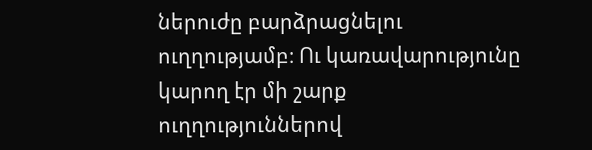ներուժը բարձրացնելու ուղղությամբ։ Ու կառավարությունը կարող էր մի շարք ուղղություններով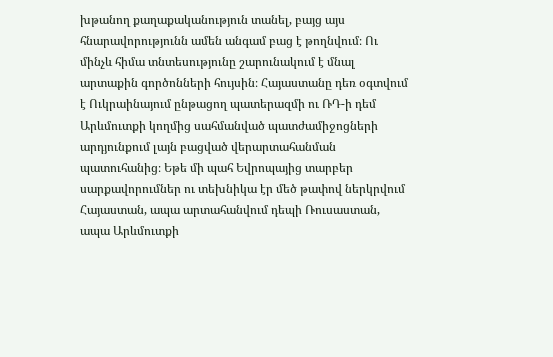խթանող քաղաքականություն տանել, բայց այս հնարավորությունն ամեն անգամ բաց է թողնվում։ Ու մինչև հիմա տնտեսությունը շարունակում է մնալ արտաքին գործոնների հույսին։ Հայաստանը դեռ օգտվում է Ուկրաինայում ընթացող պատերազմի ու ՌԴ-ի դեմ Արևմուտքի կողմից սահմանված պատժամիջոցների արդյունքում լայն բացված վերարտահանման պատուհանից։ Եթե մի պահ Եվրոպայից տարբեր սարքավորումներ ու տեխնիկա էր մեծ թափով ներկրվում Հայաստան, ապա արտահանվում դեպի Ռուսաստան, ապա Արևմուտքի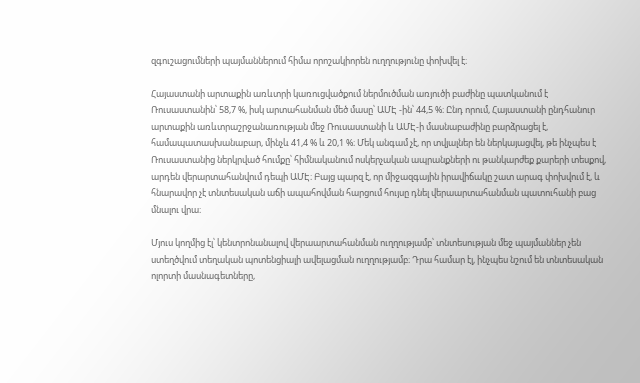զգուշացումների պայմաններում հիմա որոշակիորեն ուղղությունը փոխվել է։

Հայաստանի արտաքին առևտրի կառուցվածքում ներմուծման առյուծի բաժինը պատկանում է Ռուսաստանին՝ 58,7 %, իսկ արտահանման մեծ մասը՝ ԱՄԷ -ին՝ 44,5 %։ Ընդ որում, Հայաստանի ընդհանուր արտաքին առևտրաշրջանառության մեջ Ռուսաստանի և ԱՄԷ-ի մասնաբաժինը բարձրացել է, համապատասխանաբար, մինչև 41,4 % և 20,1 %։ Մեկ անգամ չէ, որ տվյալներ են ներկայացվել, թե ինչպես է Ռուսաստանից ներկրված հումքը՝ հիմնականում ոսկերչական ապրանքների ու թանկարժեք քարերի տեսքով, արդեն վերարտահանվում դեպի ԱՄԷ։ Բայց պարզ է, որ միջազգային իրավիճակը շատ արագ փոխվում է, և հնարավոր չէ տնտեսական աճի ապահովման հարցում հույսը դնել վերաարտահանման պատուհանի բաց մնալու վրա։

Մյուս կողմից էլ՝ կենտրոնանալով վերաարտահանման ուղղությամբ՝ տնտեսության մեջ պայմաններ չեն ստեղծվում տեղական պոտենցիալի ավելացման ուղղությամբ։ Դրա համար էլ, ինչպես նշում են տնտեսական ոլորտի մասնագետները,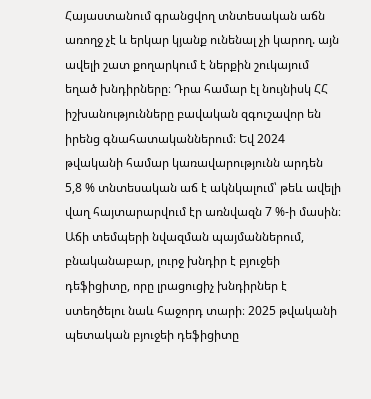Հայաստանում գրանցվող տնտեսական աճն առողջ չէ և երկար կյանք ունենալ չի կարող. այն ավելի շատ քողարկում է ներքին շուկայում եղած խնդիրները։ Դրա համար էլ նույնիսկ ՀՀ իշխանությունները բավական զգուշավոր են իրենց գնահատականներում։ Եվ 2024 թվականի համար կառավարությունն արդեն 5,8 % տնտեսական աճ է ակնկալում՝ թեև ավելի վաղ հայտարարվում էր առնվազն 7 %-ի մասին։ Աճի տեմպերի նվազման պայմաններում, բնականաբար, լուրջ խնդիր է բյուջեի դեֆիցիտը, որը լրացուցիչ խնդիրներ է ստեղծելու նաև հաջորդ տարի։ 2025 թվականի պետական բյուջեի դեֆիցիտը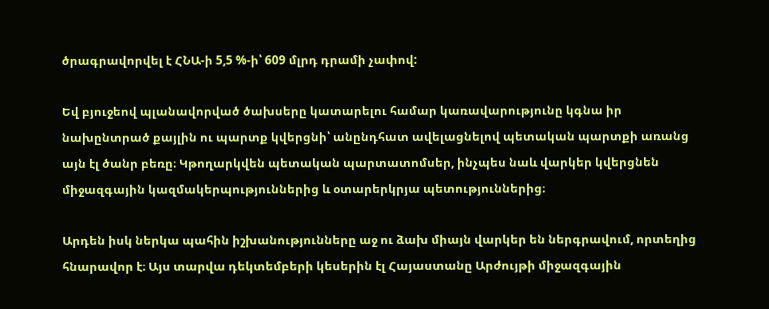ծրագրավորվել է ՀՆԱ-ի 5,5 %-ի՝ 609 մլրդ դրամի չափով:

Եվ բյուջեով պլանավորված ծախսերը կատարելու համար կառավարությունը կգնա իր նախընտրած քայլին ու պարտք կվերցնի՝ անընդհատ ավելացնելով պետական պարտքի առանց այն էլ ծանր բեռը։ Կթողարկվեն պետական պարտատոմսեր, ինչպես նաև վարկեր կվերցնեն միջազգային կազմակերպություններից և օտարերկրյա պետություններից։

Արդեն իսկ ներկա պահին իշխանությունները աջ ու ձախ միայն վարկեր են ներգրավում, որտեղից հնարավոր է։ Այս տարվա դեկտեմբերի կեսերին էլ Հայաստանը Արժույթի միջազգային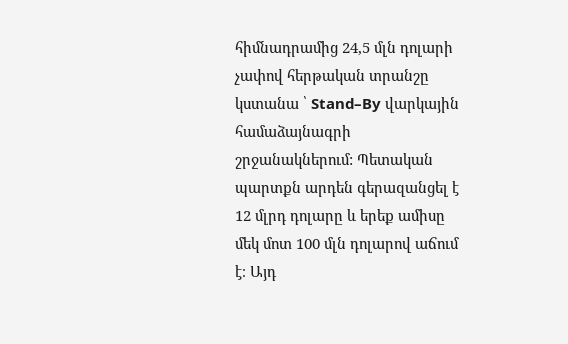հիմնադրամից 24,5 մլն դոլարի չափով հերթական տրանշը կստանա ՝ Stand–By վարկային համաձայնագրի շրջանակներում: Պետական պարտքն արդեն գերազանցել է 12 մլրդ դոլարը և երեք ամիսը մեկ մոտ 100 մլն դոլարով աճում է։ Այդ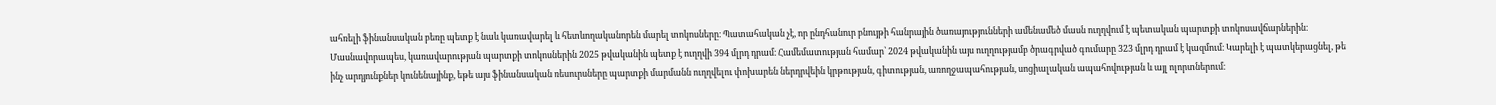ահռելի ֆինանսական բեռը պետք է նաև կառավարել և հետևողականորեն մարել տոկոսները։ Պատահական չէ, որ ընդհանուր բնույթի հանրային ծառայությունների ամենամեծ մասն ուղղվում է պետական պարտքի տոկոսավճարներին։ Մասնավորապես, կառավարության պարտքի տոկոսներին 2025 թվականին պետք է ուղղվի 394 մլրդ դրամ։ Համեմատության համար՝ 2024 թվականին այս ուղղությամբ ծրագրված գումարը 323 մլրդ դրամ է կազմում։ Կարելի է պատկերացնել, թե ինչ արդյունքներ կունենայինք, եթե այս ֆինանսական ռեսուրսները պարտքի մարմանն ուղղվելու փոխարեն ներդրվեին կրթության, գիտության, առողջապահության, սոցիալական ապահովության և այլ ոլորտներում։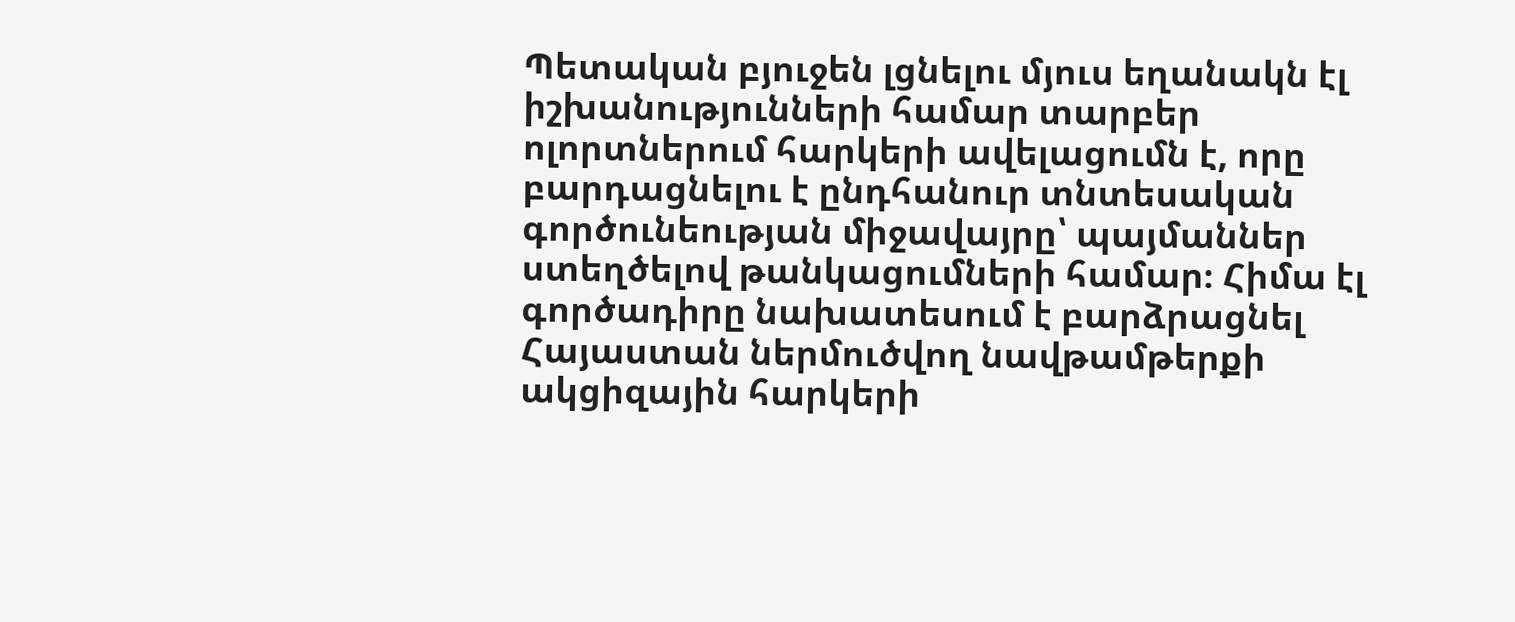Պետական բյուջեն լցնելու մյուս եղանակն էլ իշխանությունների համար տարբեր ոլորտներում հարկերի ավելացումն է, որը բարդացնելու է ընդհանուր տնտեսական գործունեության միջավայրը՝ պայմաններ ստեղծելով թանկացումների համար։ Հիմա էլ գործադիրը նախատեսում է բարձրացնել Հայաստան ներմուծվող նավթամթերքի ակցիզային հարկերի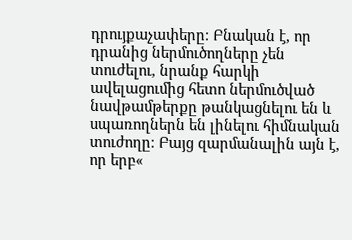դրույքաչափերը։ Բնական է, որ դրանից ներմուծողները չեն տուժելու, նրանք հարկի ավելացումից հետո ներմուծված նավթամթերքը թանկացնելու են և սպառողներն են լինելու հիմնական տուժողը։ Բայց զարմանալին այն է, որ երբ«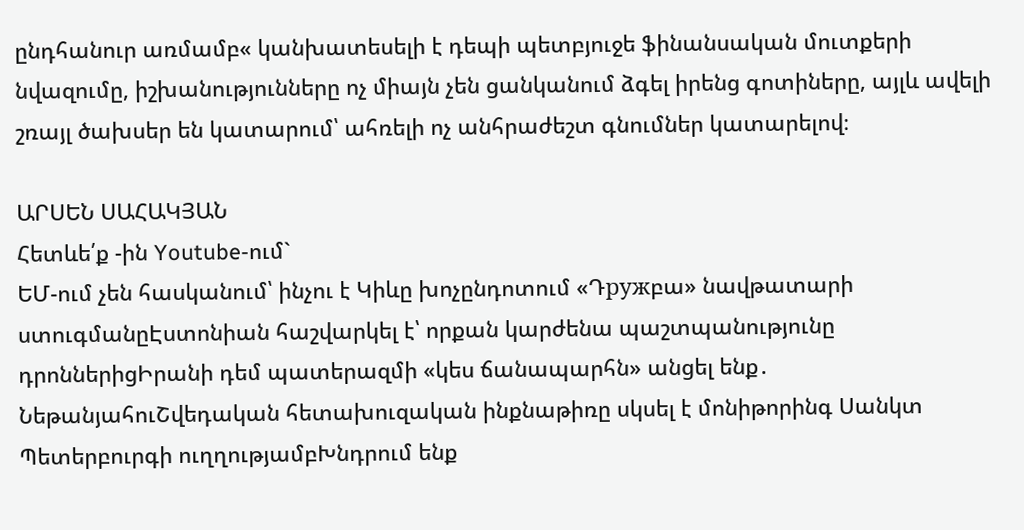ընդհանուր առմամբ« կանխատեսելի է դեպի պետբյուջե ֆինանսական մուտքերի նվազումը, իշխանությունները ոչ միայն չեն ցանկանում ձգել իրենց գոտիները, այլև ավելի շռայլ ծախսեր են կատարում՝ ահռելի ոչ անհրաժեշտ գնումներ կատարելով։

ԱՐՍԵՆ ՍԱՀԱԿՅԱՆ
Հետևե՛ք -ին Youtube-ում`
ԵՄ-ում չեն հասկանում՝ ինչու է Կիևը խոչընդոտում «Դружբա» նավթատարի ստուգմանըԷստոնիան հաշվարկել է՝ որքան կարժենա պաշտպանությունը դրոններիցԻրանի դեմ պատերազմի «կես ճանապարհն» անցել ենք․ ՆեթանյահուՇվեդական հետախուզական ինքնաթիռը սկսել է մոնիթորինգ Սանկտ Պետերբուրգի ուղղությամբԽնդրում ենք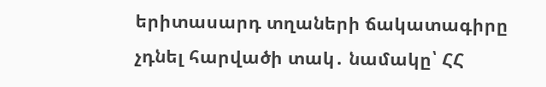երիտասարդ տղաների ճակատագիրը չդնել հարվածի տակ․ նամակը՝ ՀՀ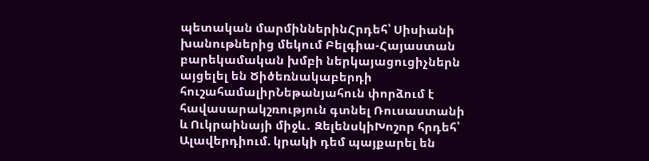պետական մարմիններինՀրդեհ՝ Սիսիանի խանութներից մեկում Բելգիա-Հայաստան բարեկամական խմբի ներկայացուցիչներն այցելել են Ծիծեռնակաբերդի հուշահամալիրՆեթանյահուն փորձում է հավասարակշռություն գտնել Ռուսաստանի և Ուկրաինայի միջև․ ԶելենսկիԽոշոր հրդեհ՝ Ալավերդիում. կրակի դեմ պայքարել են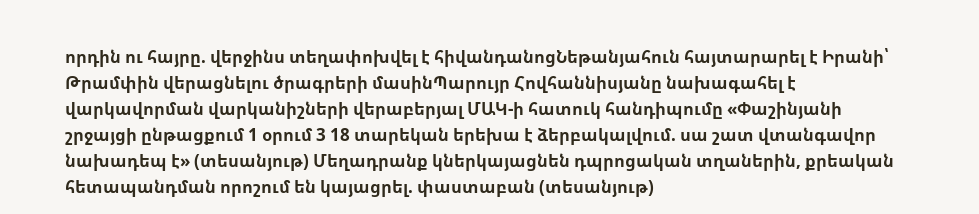որդին ու հայրը. վերջինս տեղափոխվել է հիվանդանոցՆեթանյահուն հայտարարել է Իրանի՝ Թրամփին վերացնելու ծրագրերի մասինՊարույր Հովհաննիսյանը նախագահել է վարկավորման վարկանիշների վերաբերյալ ՄԱԿ-ի հատուկ հանդիպումը «Փաշինյանի շրջայցի ընթացքում 1 օրում 3 18 տարեկան երեխա է ձերբակալվում. սա շատ վտանգավոր նախադեպ է» (տեսանյութ) Մեղադրանք կներկայացնեն դպրոցական տղաներին, քրեական հետապանդման որոշում են կայացրել. փաստաբան (տեսանյութ)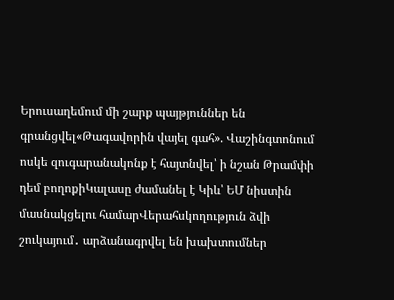Երուսաղեմում մի շարք պայթյուններ են գրանցվել«Թագավորին վայել գահ». Վաշինգտոնում ոսկե զուգարանակոնք է հայտնվել՝ ի նշան Թրամփի դեմ բողոքիԿալասը ժամանել է Կիև՝ ԵՄ նիստին մասնակցելու համարՎերահսկողություն ձվի շուկայում․ արձանագրվել են խախտումներ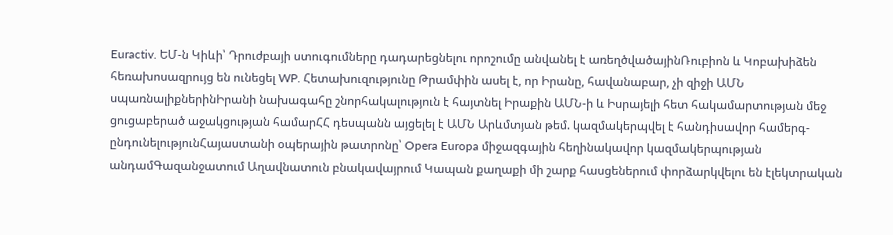Euractiv. ԵՄ-ն Կիևի՝ Դրուժբայի ստուգումները դադարեցնելու որոշումը անվանել է առեղծվածայինՌուբիոն և Կոբախիձեն հեռախոսազրույց են ունեցել WP. Հետախուզությունը Թրամփին ասել է, որ Իրանը, հավանաբար, չի զիջի ԱՄՆ սպառնալիքներինԻրանի նախագահը շնորհակալություն է հայտնել Իրաքին ԱՄՆ-ի և Իսրայելի հետ հակամարտության մեջ ցուցաբերած աջակցության համարՀՀ դեսպանն այցելել է ԱՄՆ Արևմտյան թեմ. կազմակերպվել է հանդիսավոր համերգ-ընդունելությունՀայաստանի օպերային թատրոնը՝ Opera Europa միջազգային հեղինակավոր կազմակերպության անդամԳազանջատում Աղավնատուն բնակավայրում Կապան քաղաքի մի շարք հասցեներում փորձարկվելու են էլեկտրական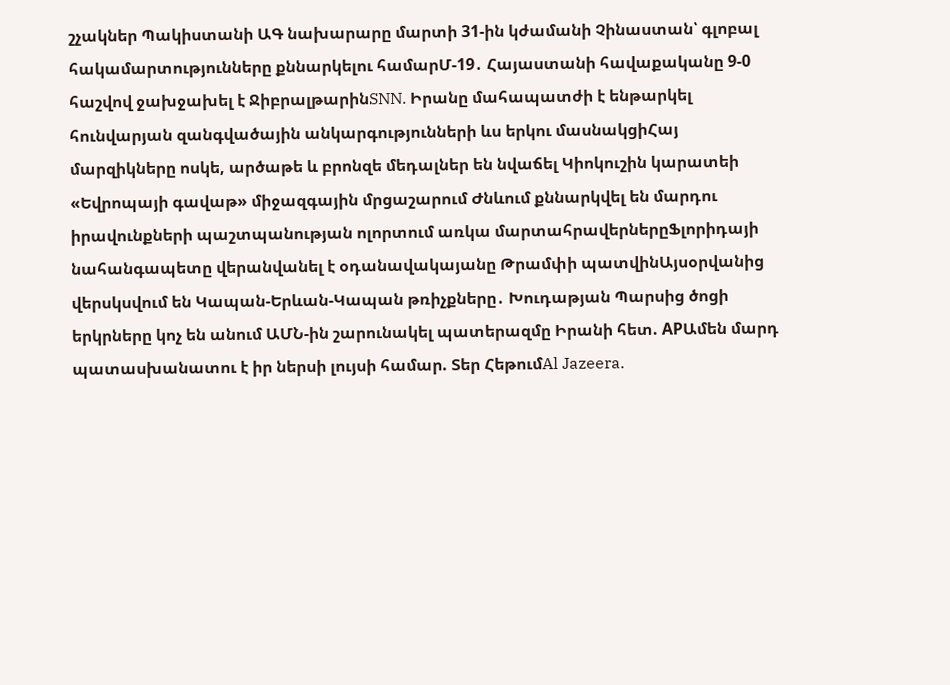շչակներ Պակիստանի ԱԳ նախարարը մարտի 31-ին կժամանի Չինաստան՝ գլոբալ հակամարտությունները քննարկելու համարՄ-19․ Հայաստանի հավաքականը 9-0 հաշվով ջախջախել է ՋիբրալթարինSNN. Իրանը մահապատժի է ենթարկել հունվարյան զանգվածային անկարգությունների ևս երկու մասնակցիՀայ մարզիկները ոսկե, արծաթե և բրոնզե մեդալներ են նվաճել Կիոկուշին կարատեի «Եվրոպայի գավաթ» միջազգային մրցաշարում Ժնևում քննարկվել են մարդու իրավունքների պաշտպանության ոլորտում առկա մարտահրավերներըՖլորիդայի նահանգապետը վերանվանել է օդանավակայանը Թրամփի պատվինԱյսօրվանից վերսկսվում են Կապան-Երևան-Կապան թռիչքները․ Խուդաթյան Պարսից ծոցի երկրները կոչ են անում ԱՄՆ-ին շարունակել պատերազմը Իրանի հետ. APԱմեն մարդ պատասխանատու է իր ներսի լույսի համար. Տեր ՀեթումAl Jazeera.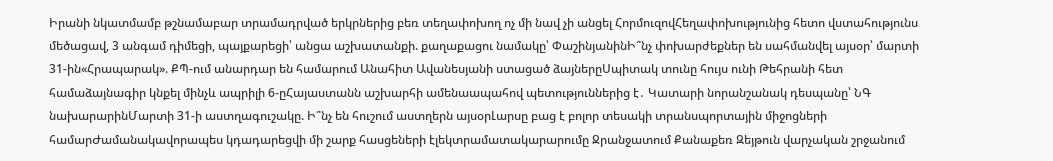Իրանի նկատմամբ թշնամաբար տրամադրված երկրներից բեռ տեղափոխող ոչ մի նավ չի անցել ՀորմուզովՀեղափոխությունից հետո վստահությունս մեծացավ, 3 անգամ դիմեցի, պայքարեցի՝ անցա աշխատանքի. քաղաքացու նամակը՝ ՓաշինյանինԻ՞նչ փոխարժեքներ են սահմանվել այսօր՝ մարտի 31-ին«Հրապարակ». ՔՊ-ում անարդար են համարում Անահիտ Ավանեսյանի ստացած ձայներըՍպիտակ տունը հույս ունի Թեհրանի հետ համաձայնագիր կնքել մինչև ապրիլի 6-ըՀայաստանն աշխարհի ամենաապահով պետություններից է․ Կատարի նորանշանակ դեսպանը՝ ՆԳ նախարարինՄարտի 31-ի աստղագուշակը. Ի՞նչ են հուշում աստղերն այսօրԼարսը բաց է բոլոր տեսակի տրանսպորտային միջոցների համարԺամանակավորապես կդադարեցվի մի շարք հասցեների էլեկտրամատակարարումը Ջրանջատում Քանաքեռ Զեյթուն վարչական շրջանում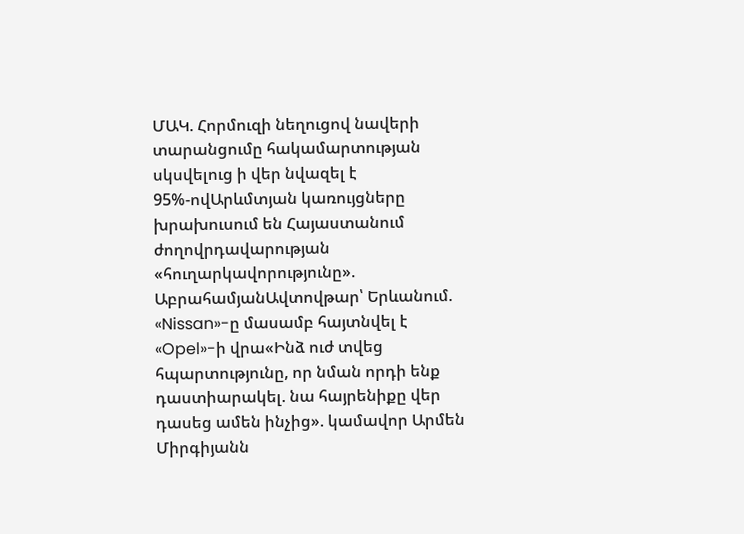ՄԱԿ. Հորմուզի նեղուցով նավերի տարանցումը հակամարտության սկսվելուց ի վեր նվազել է 95%-ովԱրևմտյան կառույցները խրախուսում են Հայաստանում ժողովրդավարության «հուղարկավորությունը». ԱբրահամյանԱվտովթար՝ Երևանում. «Nissan»-ը մասամբ հայտնվել է «Opel»-ի վրա«Ինձ ուժ տվեց հպարտությունը, որ նման որդի ենք դաստիարակել. նա հայրենիքը վեր դասեց ամեն ինչից». կամավոր Արմեն Միրգիյանն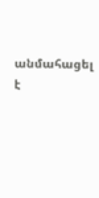անմահացել է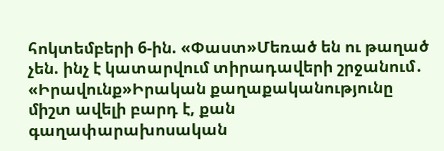հոկտեմբերի 6-ին. «Փաստ»Մեռած են ու թաղած չեն. ինչ է կատարվում տիրադավերի շրջանում․ «Իրավունք»Իրական քաղաքականությունը միշտ ավելի բարդ է, քան գաղափարախոսական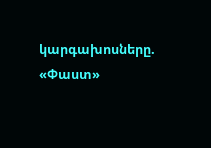կարգախոսները. «Փաստ»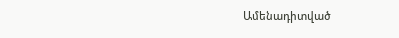Ամենադիտված